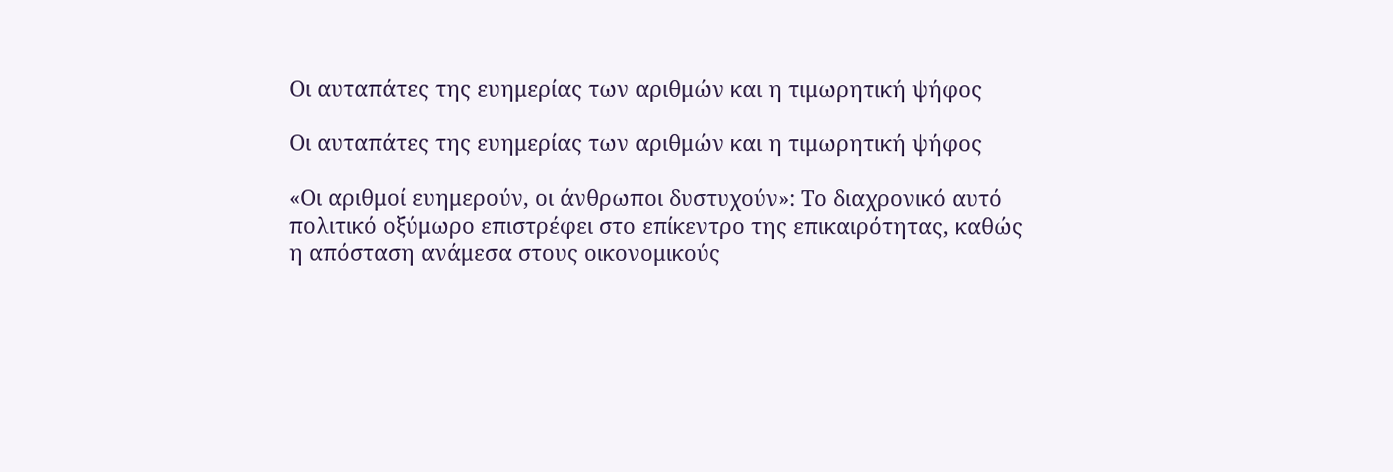Οι αυταπάτες της ευημερίας των αριθμών και η τιμωρητική ψήφος

Οι αυταπάτες της ευημερίας των αριθμών και η τιμωρητική ψήφος

«Οι αριθμοί ευημερούν, οι άνθρωποι δυστυχούν»: Το διαχρονικό αυτό πολιτικό οξύμωρο επιστρέφει στο επίκεντρο της επικαιρότητας, καθώς η απόσταση ανάμεσα στους οικονομικούς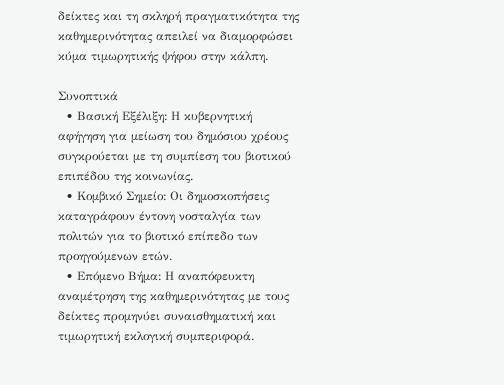δείκτες και τη σκληρή πραγματικότητα της καθημερινότητας απειλεί να διαμορφώσει κύμα τιμωρητικής ψήφου στην κάλπη.

Συνοπτικά
  • Βασική Εξέλιξη: Η κυβερνητική αφήγηση για μείωση του δημόσιου χρέους συγκρούεται με τη συμπίεση του βιοτικού επιπέδου της κοινωνίας.
  • Κομβικό Σημείο: Οι δημοσκοπήσεις καταγράφουν έντονη νοσταλγία των πολιτών για το βιοτικό επίπεδο των προηγούμενων ετών.
  • Επόμενο Βήμα: Η αναπόφευκτη αναμέτρηση της καθημερινότητας με τους δείκτες προμηνύει συναισθηματική και τιμωρητική εκλογική συμπεριφορά.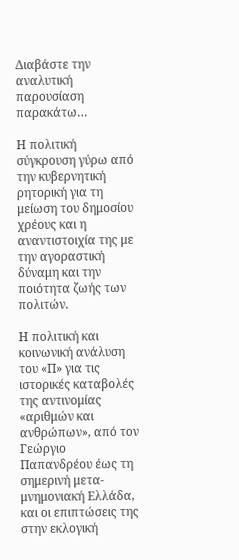Διαβάστε την αναλυτική παρουσίαση παρακάτω…

Η πολιτική σύγκρουση γύρω από την κυβερνητική ρητορική για τη μείωση του δημοσίου χρέους και η αναντιστοιχία της με την αγοραστική δύναμη και την ποιότητα ζωής των πολιτών.

Η πολιτική και κοινωνική ανάλυση του «Π» για τις ιστορικές καταβολές της αντινομίας «αριθμών και ανθρώπων», από τον Γεώργιο Παπανδρέου έως τη σημερινή μετα-μνημονιακή Ελλάδα, και οι επιπτώσεις της στην εκλογική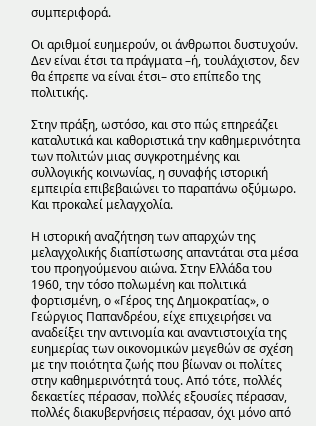συμπεριφορά.

Οι αριθμοί ευημερούν, οι άνθρωποι δυστυχούν. Δεν είναι έτσι τα πράγματα –ή, τουλάχιστον, δεν θα έπρεπε να είναι έτσι– στο επίπεδο της πολιτικής.

Στην πράξη, ωστόσο, και στο πώς επηρεάζει καταλυτικά και καθοριστικά την καθημερινότητα των πολιτών μιας συγκροτημένης και συλλογικής κοινωνίας, η συναφής ιστορική εμπειρία επιβεβαιώνει το παραπάνω οξύμωρο. Και προκαλεί μελαγχολία.

Η ιστορική αναζήτηση των απαρχών της μελαγχολικής διαπίστωσης απαντάται στα μέσα του προηγούμενου αιώνα. Στην Ελλάδα του 1960, την τόσο πολωμένη και πολιτικά φορτισμένη, ο «Γέρος της Δημοκρατίας», ο Γεώργιος Παπανδρέου, είχε επιχειρήσει να αναδείξει την αντινομία και αναντιστοιχία της ευημερίας των οικονομικών μεγεθών σε σχέση με την ποιότητα ζωής που βίωναν οι πολίτες στην καθημερινότητά τους. Από τότε, πολλές δεκαετίες πέρασαν, πολλές εξουσίες πέρασαν, πολλές διακυβερνήσεις πέρασαν, όχι μόνο από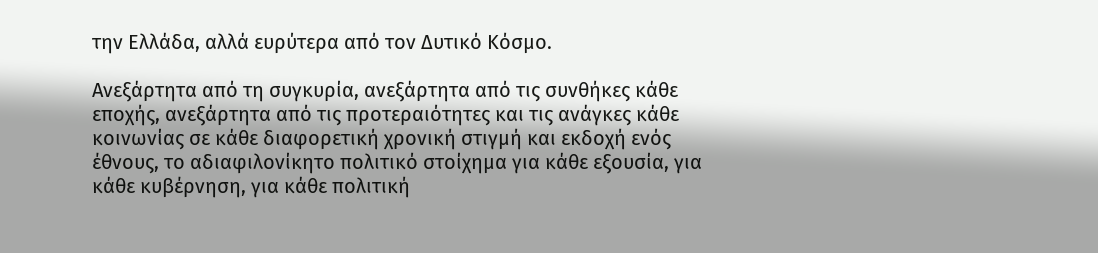την Ελλάδα, αλλά ευρύτερα από τον Δυτικό Κόσμο.

Ανεξάρτητα από τη συγκυρία, ανεξάρτητα από τις συνθήκες κάθε εποχής, ανεξάρτητα από τις προτεραιότητες και τις ανάγκες κάθε κοινωνίας σε κάθε διαφορετική χρονική στιγμή και εκδοχή ενός έθνους, το αδιαφιλονίκητο πολιτικό στοίχημα για κάθε εξουσία, για κάθε κυβέρνηση, για κάθε πολιτική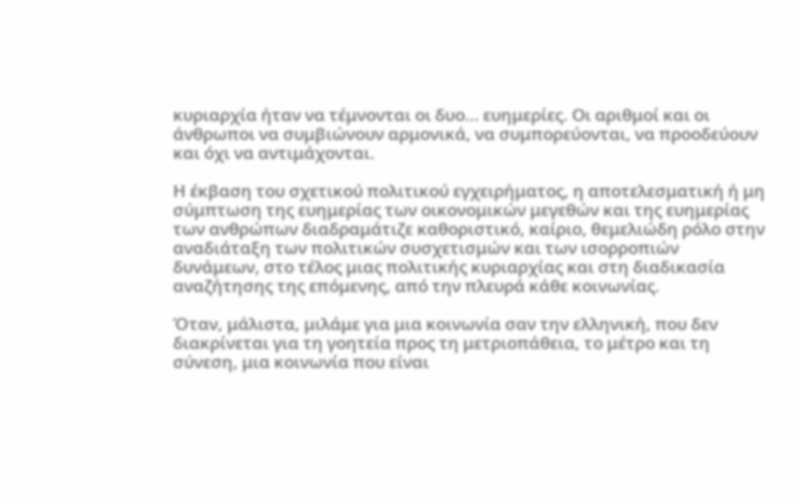κυριαρχία ήταν να τέμνονται οι δυο… ευημερίες. Οι αριθμοί και οι άνθρωποι να συμβιώνουν αρμονικά, να συμπορεύονται, να προοδεύουν και όχι να αντιμάχονται.

Η έκβαση του σχετικού πολιτικού εγχειρήματος, η αποτελεσματική ή μη σύμπτωση της ευημερίας των οικονομικών μεγεθών και της ευημερίας των ανθρώπων διαδραμάτιζε καθοριστικό, καίριο, θεμελιώδη ρόλο στην αναδιάταξη των πολιτικών συσχετισμών και των ισορροπιών δυνάμεων, στο τέλος μιας πολιτικής κυριαρχίας και στη διαδικασία αναζήτησης της επόμενης, από την πλευρά κάθε κοινωνίας.

Όταν, μάλιστα, μιλάμε για μια κοινωνία σαν την ελληνική, που δεν διακρίνεται για τη γοητεία προς τη μετριοπάθεια, το μέτρο και τη σύνεση, μια κοινωνία που είναι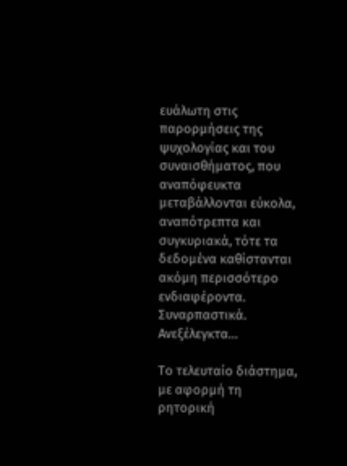ευάλωτη στις παρορμήσεις της ψυχολογίας και του συναισθήματος, που αναπόφευκτα μεταβάλλονται εύκολα, αναπότρεπτα και συγκυριακά, τότε τα δεδομένα καθίστανται ακόμη περισσότερο ενδιαφέροντα. Συναρπαστικά. Ανεξέλεγκτα…

Το τελευταίο διάστημα, με αφορμή τη ρητορική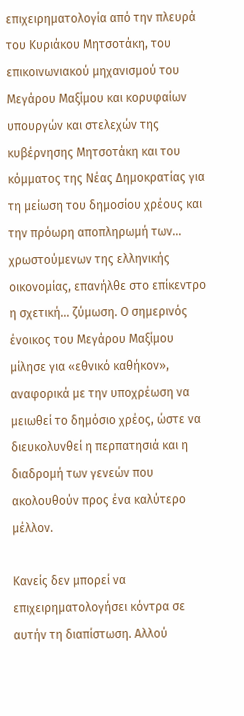επιχειρηματολογία από την πλευρά του Κυριάκου Μητσοτάκη, του επικοινωνιακού μηχανισμού του Μεγάρου Μαξίμου και κορυφαίων υπουργών και στελεχών της κυβέρνησης Μητσοτάκη και του κόμματος της Νέας Δημοκρατίας για τη μείωση του δημοσίου χρέους και την πρόωρη αποπληρωμή των… χρωστούμενων της ελληνικής οικονομίας, επανήλθε στο επίκεντρο η σχετική… ζύμωση. Ο σημερινός ένοικος του Μεγάρου Μαξίμου μίλησε για «εθνικό καθήκον», αναφορικά με την υποχρέωση να μειωθεί το δημόσιο χρέος, ώστε να διευκολυνθεί η περπατησιά και η διαδρομή των γενεών που ακολουθούν προς ένα καλύτερο μέλλον.

Κανείς δεν μπορεί να επιχειρηματολογήσει κόντρα σε αυτήν τη διαπίστωση. Αλλού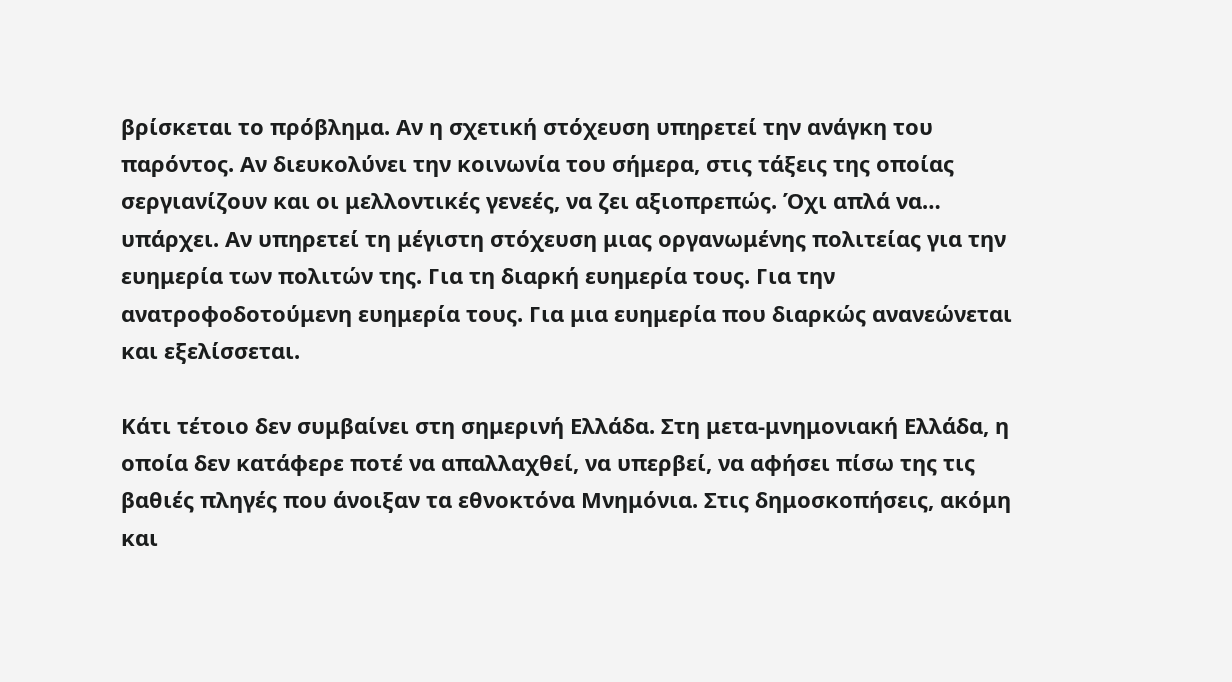βρίσκεται το πρόβλημα. Αν η σχετική στόχευση υπηρετεί την ανάγκη του παρόντος. Αν διευκολύνει την κοινωνία του σήμερα, στις τάξεις της οποίας σεργιανίζουν και οι μελλοντικές γενεές, να ζει αξιοπρεπώς. Όχι απλά να… υπάρχει. Αν υπηρετεί τη μέγιστη στόχευση μιας οργανωμένης πολιτείας για την ευημερία των πολιτών της. Για τη διαρκή ευημερία τους. Για την ανατροφοδοτούμενη ευημερία τους. Για μια ευημερία που διαρκώς ανανεώνεται και εξελίσσεται.

Κάτι τέτοιο δεν συμβαίνει στη σημερινή Ελλάδα. Στη μετα-μνημονιακή Ελλάδα, η οποία δεν κατάφερε ποτέ να απαλλαχθεί, να υπερβεί, να αφήσει πίσω της τις βαθιές πληγές που άνοιξαν τα εθνοκτόνα Μνημόνια. Στις δημοσκοπήσεις, ακόμη και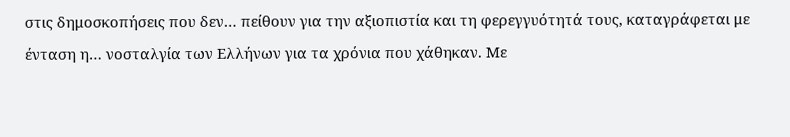στις δημοσκοπήσεις που δεν… πείθουν για την αξιοπιστία και τη φερεγγυότητά τους, καταγράφεται με ένταση η… νοσταλγία των Ελλήνων για τα χρόνια που χάθηκαν. Με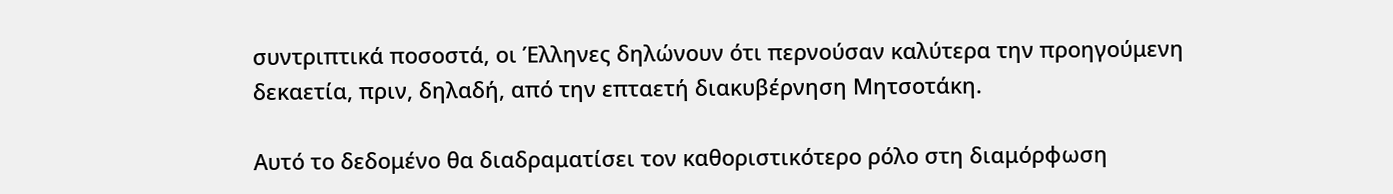συντριπτικά ποσοστά, οι Έλληνες δηλώνουν ότι περνούσαν καλύτερα την προηγούμενη δεκαετία, πριν, δηλαδή, από την επταετή διακυβέρνηση Μητσοτάκη.

Αυτό το δεδομένο θα διαδραματίσει τον καθοριστικότερο ρόλο στη διαμόρφωση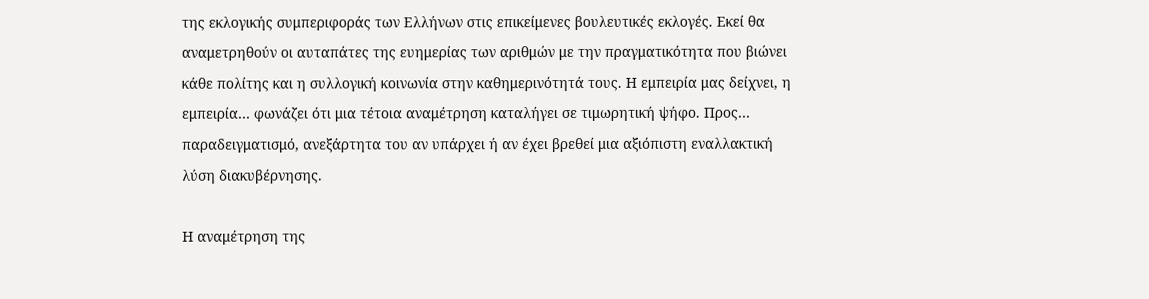της εκλογικής συμπεριφοράς των Ελλήνων στις επικείμενες βουλευτικές εκλογές. Εκεί θα αναμετρηθούν οι αυταπάτες της ευημερίας των αριθμών με την πραγματικότητα που βιώνει κάθε πολίτης και η συλλογική κοινωνία στην καθημερινότητά τους. Η εμπειρία μας δείχνει, η εμπειρία… φωνάζει ότι μια τέτοια αναμέτρηση καταλήγει σε τιμωρητική ψήφο. Προς… παραδειγματισμό, ανεξάρτητα του αν υπάρχει ή αν έχει βρεθεί μια αξιόπιστη εναλλακτική λύση διακυβέρνησης.

Η αναμέτρηση της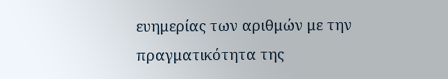ευημερίας των αριθμών με την πραγματικότητα της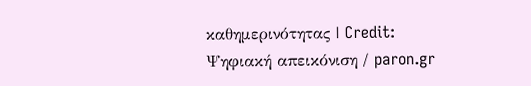καθημερινότητας | Credit: Ψηφιακή απεικόνιση / paron.gr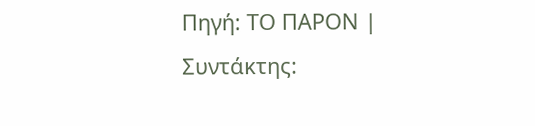Πηγή: ΤΟ ΠΑΡΟΝ | Συντάκτης: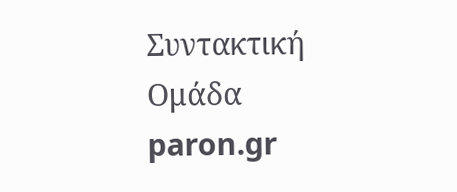Συντακτική Ομάδα paron.gr